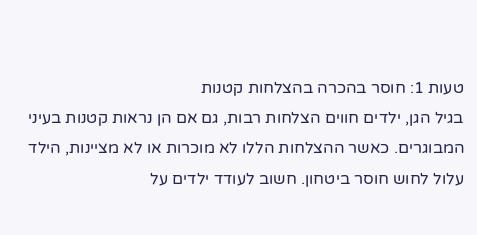טעות 1: חוסר בהכרה בהצלחות קטנות
בגיל הגן, ילדים חווים הצלחות רבות, גם אם הן נראות קטנות בעיני המבוגרים. כאשר ההצלחות הללו לא מוכרות או לא מציינות, הילד עלול לחוש חוסר ביטחון. חשוב לעודד ילדים על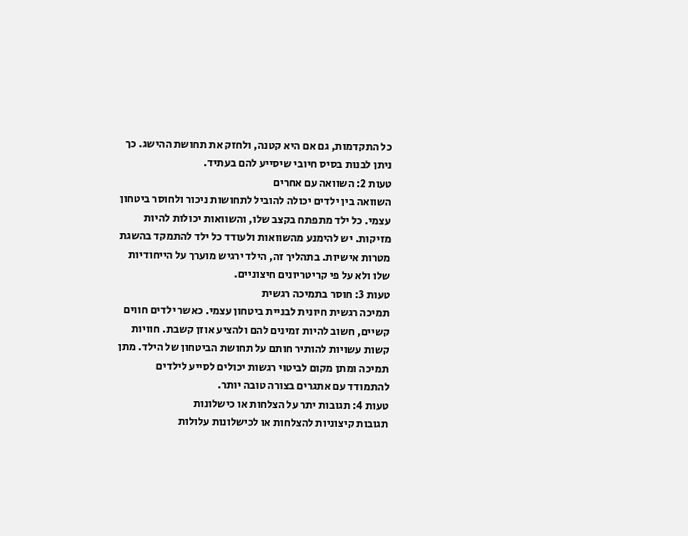כל התקדמות, גם אם היא קטנה, ולחזק את תחושת ההישג. כך ניתן לבנות בסיס חיובי שיסייע להם בעתיד.
טעות 2: השוואה עם אחרים
השוואה בין ילדים יכולה להוביל לתחושות ניכור ולחוסר ביטחון עצמי. כל ילד מתפתח בקצב שלו, והשוואות יכולות להיות מזיקות. יש להימנע מהשוואות ולעודד כל ילד להתמקד בהשגת מטרות אישיות. בתהליך זה, הילד ירגיש מוערך על הייחודיות שלו ולא על פי קריטריונים חיצוניים.
טעות 3: חוסר בתמיכה רגשית
תמיכה רגשית חיונית לבניית ביטחון עצמי. כאשר ילדים חווים קשיים, חשוב להיות זמינים להם ולהציע אוזן קשבת. חוויות קשות עשויות להותיר חותם על תחושת הביטחון של הילד. מתן תמיכה ומתן מקום לביטוי רגשות יכולים לסייע לילדים להתמודד עם אתגרים בצורה טובה יותר.
טעות 4: תגובות יתר על הצלחות או כישלונות
תגובות קיצוניות להצלחות או לכישלונות עלולות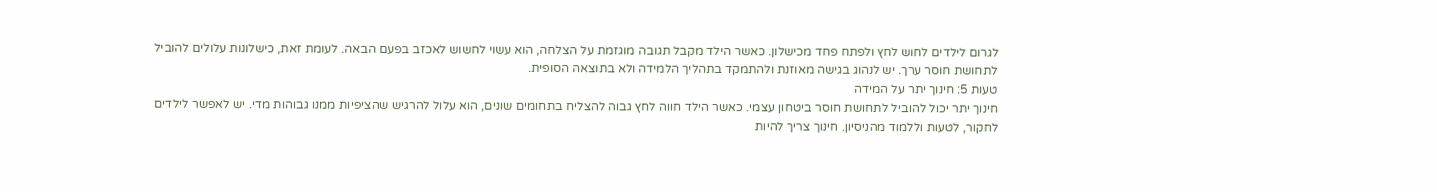לגרום לילדים לחוש לחץ ולפתח פחד מכישלון. כאשר הילד מקבל תגובה מוגזמת על הצלחה, הוא עשוי לחשוש לאכזב בפעם הבאה. לעומת זאת, כישלונות עלולים להוביל לתחושת חוסר ערך. יש לנהוג בגישה מאוזנת ולהתמקד בתהליך הלמידה ולא בתוצאה הסופית.
טעות 5: חינוך יתר על המידה
חינוך יתר יכול להוביל לתחושת חוסר ביטחון עצמי. כאשר הילד חווה לחץ גבוה להצליח בתחומים שונים, הוא עלול להרגיש שהציפיות ממנו גבוהות מדי. יש לאפשר לילדים לחקור, לטעות וללמוד מהניסיון. חינוך צריך להיות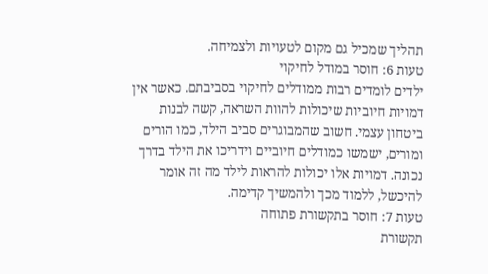תהליך שמכיל גם מקום לטעויות ולצמיחה.
טעות 6: חוסר במודל לחיקוי
ילדים לומדים רבות ממודלים לחיקוי בסביבתם. כאשר אין דמויות חיוביות שיכולות להוות השראה, קשה לבנות ביטחון עצמי. חשוב שהמבוגרים סביב הילד, כמו הורים ומורים, ישמשו כמודלים חיוביים וידריכו את הילד בדרך נכונה. דמויות אלו יכולות להראות לילד מה זה אומר להיכשל, ללמוד מכך ולהמשיך קדימה.
טעות 7: חוסר בתקשורת פתוחה
תקשורת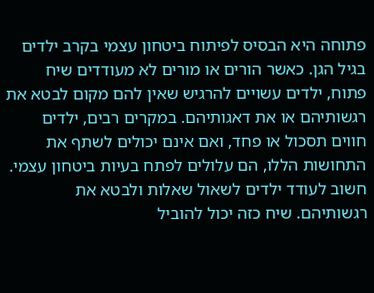פתוחה היא הבסיס לפיתוח ביטחון עצמי בקרב ילדים בגיל הגן. כאשר הורים או מורים לא מעודדים שיח פתוח, ילדים עשויים להרגיש שאין להם מקום לבטא את רגשותיהם או את דאגותיהם. במקרים רבים, ילדים חווים תסכול או פחד, ואם אינם יכולים לשתף את התחושות הללו, הם עלולים לפתח בעיות ביטחון עצמי. חשוב לעודד ילדים לשאול שאלות ולבטא את רגשותיהם. שיח כזה יכול להוביל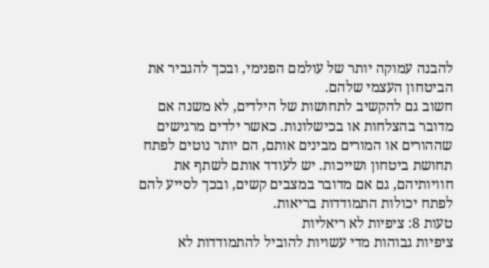להבנה עמוקה יותר של עולמם הפנימי, ובכך להגביר את הביטחון העצמי שלהם.
חשוב גם להקשיב לתחושות של הילדים, לא משנה אם מדובר בהצלחות או בכישלונות. כאשר ילדים מרגישים שההורים או המורים מבינים אותם, הם יותר נוטים לפתח תחושת ביטחון ושייכות. יש לעודד אותם לשתף את חוויותיהם, גם אם מדובר במצבים קשים, ובכך לסייע להם לפתח יכולות התמודדות בריאות.
טעות 8: ציפיות לא ריאליות
ציפיות גבוהות מדי עשויות להוביל להתמודדות לא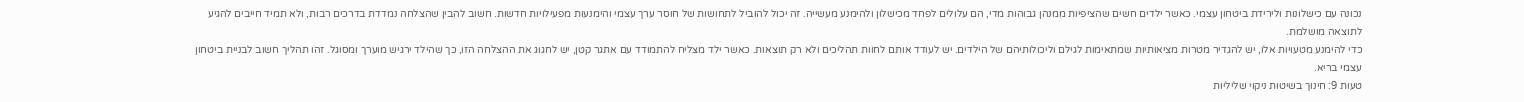נכונה עם כישלונות ולירידת ביטחון עצמי. כאשר ילדים חשים שהציפיות ממנהן גבוהות מדי, הם עלולים לפחד מכישלון ולהימנע מעשייה. זה יכול להוביל לתחושות של חוסר ערך עצמי והימנעות מפעילויות חדשות. חשוב להבין שהצלחה נמדדת בדרכים רבות, ולא תמיד חייבים להגיע לתוצאה מושלמת.
כדי להימנע מטעויות אלו, יש להגדיר מטרות מציאותיות שמתאימות לגילם וליכולותיהם של הילדים. יש לעודד אותם לחוות תהליכים ולא רק תוצאות. כאשר ילד מצליח להתמודד עם אתגר קטן, יש לחגוג את ההצלחה הזו, כך שהילד ירגיש מוערך ומסוגל. זהו תהליך חשוב לבניית ביטחון עצמי בריא.
טעות 9: חינוך בשיטות ניקוי שליליות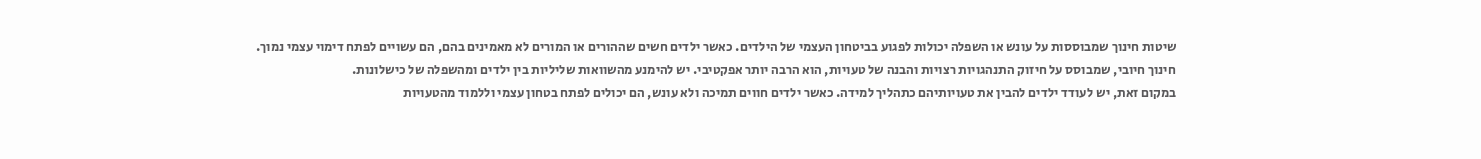שיטות חינוך שמבוססות על עונש או השפלה יכולות לפגוע בביטחון העצמי של הילדים. כאשר ילדים חשים שההורים או המורים לא מאמינים בהם, הם עשויים לפתח דימוי עצמי נמוך. חינוך חיובי, שמבוסס על חיזוק התנהגויות רצויות והבנה של טעויות, הוא הרבה יותר אפקטיבי. יש להימנע מהשוואות שליליות בין ילדים ומהשפלה של כישלונות.
במקום זאת, יש לעודד ילדים להבין את טעויותיהם כתהליך למידה. כאשר ילדים חווים תמיכה ולא עונש, הם יכולים לפתח בטחון עצמי וללמוד מהטעויות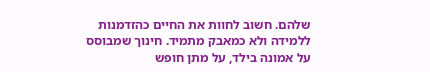שלהם. חשוב לחוות את החיים כהזדמנות ללמידה ולא כמאבק מתמיד. חינוך שמבוסס על אמונה בילד, על מתן חופש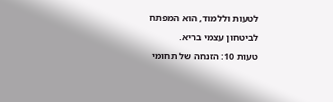לטעות וללמוד, הוא המפתח לביטחון עצמי בריא.
טעות 10: הזנחה של תחומי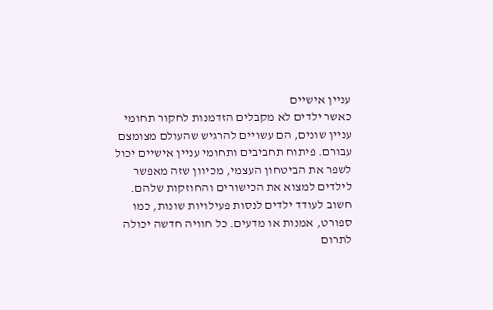עניין אישיים
כאשר ילדים לא מקבלים הזדמנות לחקור תחומי עניין שונים, הם עשויים להרגיש שהעולם מצומצם עבורם. פיתוח תחביבים ותחומי עניין אישיים יכול לשפר את הביטחון העצמי, מכיוון שזה מאפשר לילדים למצוא את הכישורים והחוזקות שלהם. חשוב לעודד ילדים לנסות פעילויות שונות, כמו ספורט, אמנות או מדעים. כל חוויה חדשה יכולה לתרום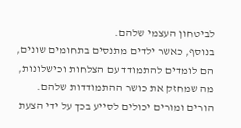לביטחון העצמי שלהם.
בנוסף, כאשר ילדים מתנסים בתחומים שונים, הם לומדים להתמודד עם הצלחות וכישלונות, מה שמחזק את כושר ההתמודדות שלהם. הורים ומורים יכולים לסייע בכך על ידי הצעת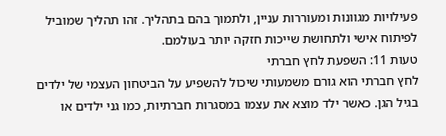פעילויות מגוונות ומעוררות עניין, ולתמוך בהם בתהליך. זהו תהליך שמוביל לפיתוח אישי ולתחושת שייכות חזקה יותר בעולמם.
טעות 11: השפעת לחץ חברתי
לחץ חברתי הוא גורם משמעותי שיכול להשפיע על הביטחון העצמי של ילדים בגיל הגן. כאשר ילד מוצא את עצמו במסגרות חברתיות, כמו גני ילדים או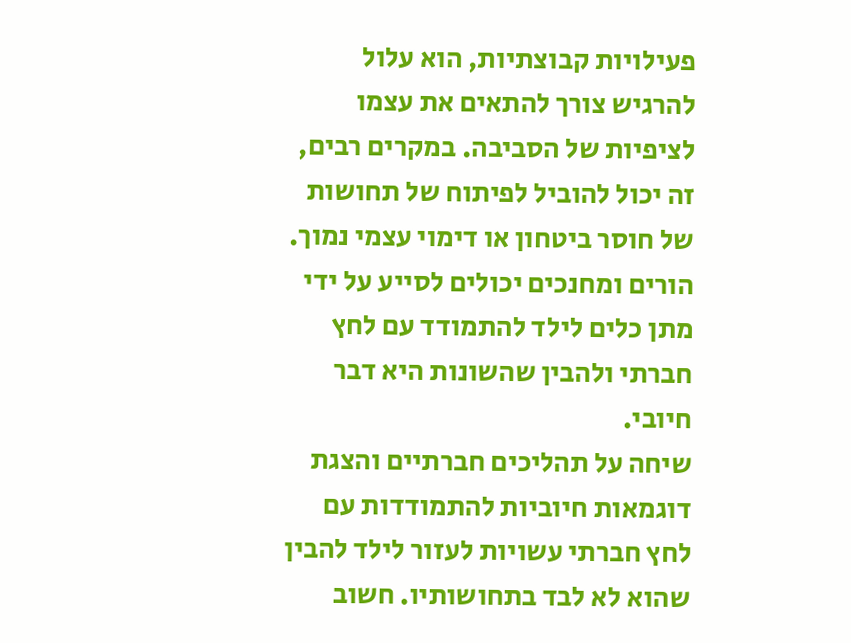פעילויות קבוצתיות, הוא עלול להרגיש צורך להתאים את עצמו לציפיות של הסביבה. במקרים רבים, זה יכול להוביל לפיתוח של תחושות של חוסר ביטחון או דימוי עצמי נמוך. הורים ומחנכים יכולים לסייע על ידי מתן כלים לילד להתמודד עם לחץ חברתי ולהבין שהשונות היא דבר חיובי.
שיחה על תהליכים חברתיים והצגת דוגמאות חיוביות להתמודדות עם לחץ חברתי עשויות לעזור לילד להבין שהוא לא לבד בתחושותיו. חשוב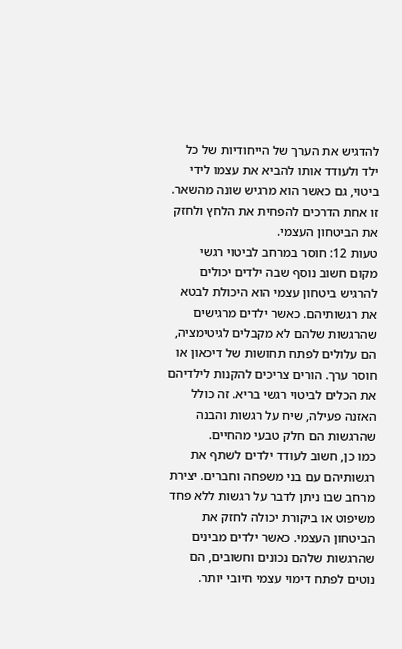להדגיש את הערך של הייחודיות של כל ילד ולעודד אותו להביא את עצמו לידי ביטוי, גם כאשר הוא מרגיש שונה מהשאר. זו אחת הדרכים להפחית את הלחץ ולחזק את הביטחון העצמי.
טעות 12: חוסר במרחב לביטוי רגשי
מקום חשוב נוסף שבה ילדים יכולים להרגיש ביטחון עצמי הוא היכולת לבטא את רגשותיהם. כאשר ילדים מרגישים שהרגשות שלהם לא מקבלים לגיטימציה, הם עלולים לפתח תחושות של דיכאון או חוסר ערך. הורים צריכים להקנות לילדיהם את הכלים לביטוי רגשי בריא. זה כולל האזנה פעילה, שיח על רגשות והבנה שהרגשות הם חלק טבעי מהחיים.
כמו כן, חשוב לעודד ילדים לשתף את רגשותיהם עם בני משפחה וחברים. יצירת מרחב שבו ניתן לדבר על רגשות ללא פחד משיפוט או ביקורת יכולה לחזק את הביטחון העצמי. כאשר ילדים מבינים שהרגשות שלהם נכונים וחשובים, הם נוטים לפתח דימוי עצמי חיובי יותר.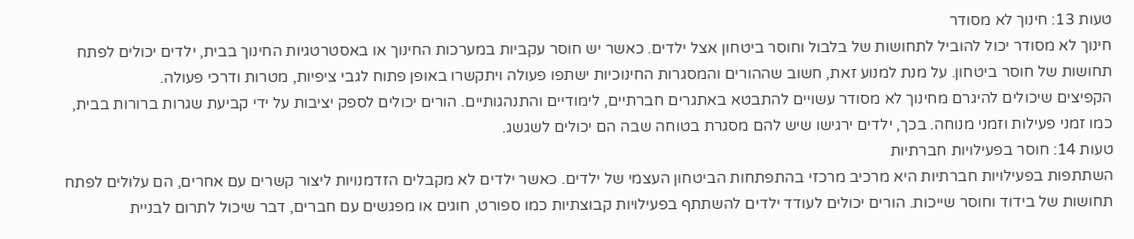טעות 13: חינוך לא מסודר
חינוך לא מסודר יכול להוביל לתחושות של בלבול וחוסר ביטחון אצל ילדים. כאשר יש חוסר עקביות במערכות החינוך או באסטרטגיות החינוך בבית, ילדים יכולים לפתח תחושות של חוסר ביטחון. על מנת למנוע זאת, חשוב שההורים והמסגרות החינוכיות ישתפו פעולה ויתקשרו באופן פתוח לגבי ציפיות, מטרות ודרכי פעולה.
הקפיצים שיכולים להיגרם מחינוך לא מסודר עשויים להתבטא באתגרים חברתיים, לימודיים והתנהגותיים. הורים יכולים לספק יציבות על ידי קביעת שגרות ברורות בבית, כמו זמני פעילות וזמני מנוחה. בכך, ילדים ירגישו שיש להם מסגרת בטוחה שבה הם יכולים לשגשג.
טעות 14: חוסר בפעילויות חברתיות
השתתפות בפעילויות חברתיות היא מרכיב מרכזי בהתפתחות הביטחון העצמי של ילדים. כאשר ילדים לא מקבלים הזדמנויות ליצור קשרים עם אחרים, הם עלולים לפתח תחושות של בידוד וחוסר שייכות. הורים יכולים לעודד ילדים להשתתף בפעילויות קבוצתיות כמו ספורט, חוגים או מפגשים עם חברים, דבר שיכול לתרום לבניית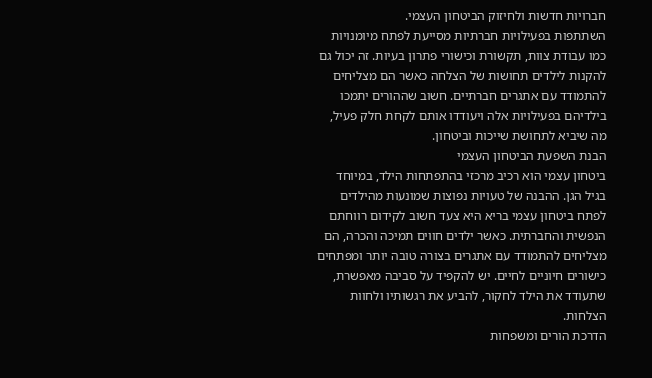חברויות חדשות ולחיזוק הביטחון העצמי.
השתתפות בפעילויות חברתיות מסייעת לפתח מיומנויות כמו עבודת צוות, תקשורת וכישורי פתרון בעיות. זה יכול גם להקנות לילדים תחושות של הצלחה כאשר הם מצליחים להתמודד עם אתגרים חברתיים. חשוב שההורים יתמכו בילדיהם בפעילויות אלה ויעודדו אותם לקחת חלק פעיל, מה שיביא לתחושת שייכות וביטחון.
הבנת השפעת הביטחון העצמי
ביטחון עצמי הוא רכיב מרכזי בהתפתחות הילד, במיוחד בגיל הגן. ההבנה של טעויות נפוצות שמונעות מהילדים לפתח ביטחון עצמי בריא היא צעד חשוב לקידום רווחתם הנפשית והחברתית. כאשר ילדים חווים תמיכה והכרה, הם מצליחים להתמודד עם אתגרים בצורה טובה יותר ומפתחים כישורים חיוניים לחיים. יש להקפיד על סביבה מאפשרת, שתעודד את הילד לחקור, להביע את רגשותיו ולחוות הצלחות.
הדרכת הורים ומשפחות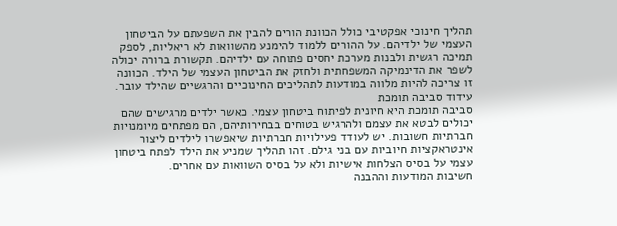תהליך חינוכי אפקטיבי כולל הכוונת הורים להבין את השפעתם על הביטחון העצמי של ילדיהם. על ההורים ללמוד להימנע מהשוואות לא ריאליות, לספק תמיכה רגשית ולבנות מערכת יחסים פתוחה עם ילדיהם. תקשורת ברורה יכולה לשפר את הדינמיקה המשפחתית ולחזק את הביטחון העצמי של הילד. הכוונה זו צריכה להיות מלווה במודעות לתהליכים החינוכיים והרגשיים שהילד עובר.
עידוד סביבה תומכת
סביבה תומכת היא חיונית לפיתוח ביטחון עצמי. כאשר ילדים מרגישים שהם יכולים לבטא את עצמם ולהרגיש בטוחים בבחירותיהם, הם מפתחים מיומנויות חברתיות חשובות. יש לעודד פעילויות חברתיות שיאפשרו לילדים ליצור אינטראקציות חיוביות עם בני גילם. זהו תהליך שמניע את הילד לפתח ביטחון עצמי על בסיס הצלחות אישיות ולא על בסיס השוואות עם אחרים.
חשיבות המודעות וההבנה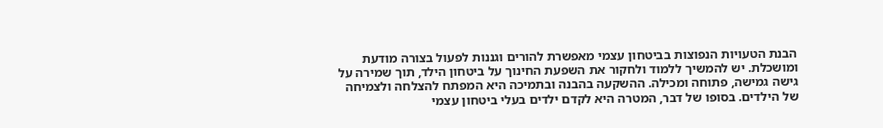הבנת הטעויות הנפוצות בביטחון עצמי מאפשרת להורים וגננות לפעול בצורה מודעת ומושכלת. יש להמשיך ללמוד ולחקור את השפעת החינוך על ביטחון הילד, תוך שמירה על גישה גמישה, פתוחה ומכילה. ההשקעה בהבנה ובתמיכה היא המפתח להצלחה ולצמיחה של הילדים. בסופו של דבר, המטרה היא לקדם ילדים בעלי ביטחון עצמי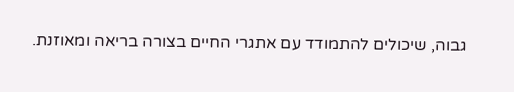גבוה, שיכולים להתמודד עם אתגרי החיים בצורה בריאה ומאוזנת.